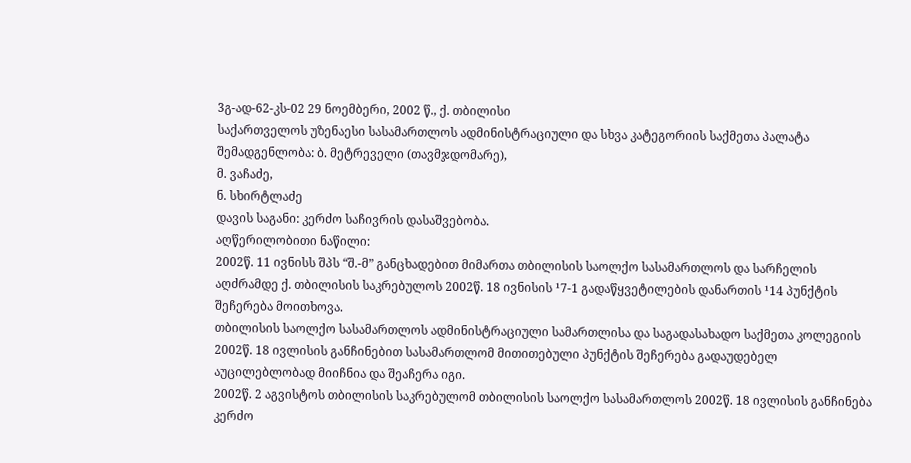3გ-ად-62-კს-02 29 ნოემბერი, 2002 წ., ქ. თბილისი
საქართველოს უზენაესი სასამართლოს ადმინისტრაციული და სხვა კატეგორიის საქმეთა პალატა
შემადგენლობა: ბ. მეტრეველი (თავმჯდომარე),
მ. ვაჩაძე,
ნ. სხირტლაძე
დავის საგანი: კერძო საჩივრის დასაშვებობა.
აღწერილობითი ნაწილი:
2002წ. 11 ივნისს შპს “შ.-მ” განცხადებით მიმართა თბილისის საოლქო სასამართლოს და სარჩელის აღძრამდე ქ. თბილისის საკრებულოს 2002წ. 18 ივნისის ¹7-1 გადაწყვეტილების დანართის ¹14 პუნქტის შეჩერება მოითხოვა.
თბილისის საოლქო სასამართლოს ადმინისტრაციული სამართლისა და საგადასახადო საქმეთა კოლეგიის 2002წ. 18 ივლისის განჩინებით სასამართლომ მითითებული პუნქტის შეჩერება გადაუდებელ აუცილებლობად მიიჩნია და შეაჩერა იგი.
2002წ. 2 აგვისტოს თბილისის საკრებულომ თბილისის საოლქო სასამართლოს 2002წ. 18 ივლისის განჩინება კერძო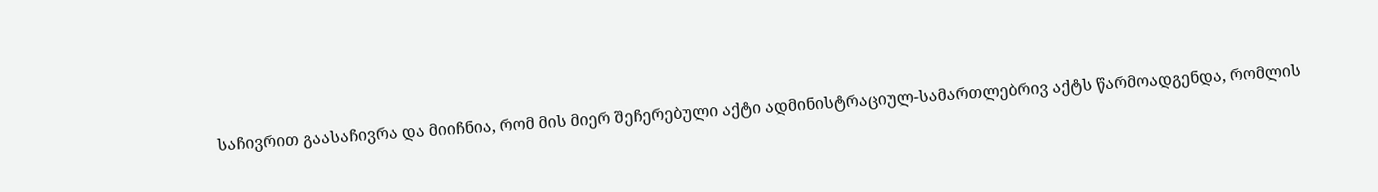საჩივრით გაასაჩივრა და მიიჩნია, რომ მის მიერ შეჩერებული აქტი ადმინისტრაციულ-სამართლებრივ აქტს წარმოადგენდა, რომლის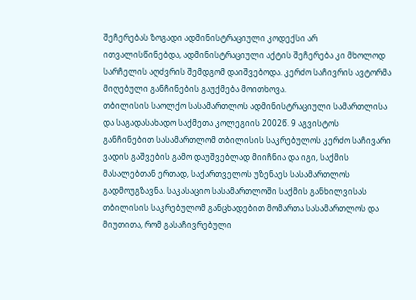შეჩერებას ზოგადი ადმინისტრაციული კოდექსი არ ითვალისწინებდა, ადმინისტრაციული აქტის შეჩერება კი მხოლოდ სარჩელის აღძვრის შემდგომ დაიშვებოდა. კერძო საჩივრის ავტორმა მიღებული განჩინების გაუქმება მოითხოვა.
თბილისის საოლქო სასამართლოს ადმინისტრაციული სამართლისა და საგადასახადო საქმეთა კოლეგიის 2002წ. 9 აგვისტოს განჩინებით სასამართლომ თბილისის საკრებულოს კერძო საჩივარი ვადის გაშვების გამო დაუშვებლად მიიჩნია და იგი, საქმის მასალებთან ერთად, საქართველოს უზენაეს სასამართლოს გადმოუგზავნა. საკასაციო სასამართლოში საქმის განხილვისას თბილისის საკრებულომ განცხადებით მომართა სასამართლოს და მიუთითა, რომ გასაჩივრებული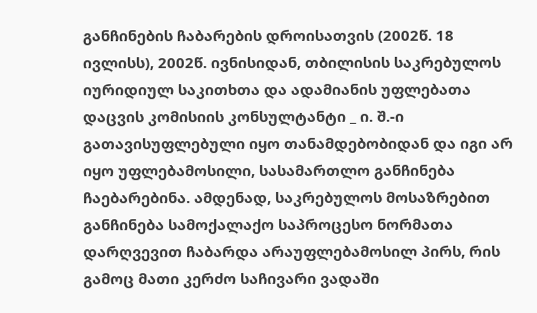განჩინების ჩაბარების დროისათვის (2002წ. 18 ივლისს), 2002წ. ივნისიდან, თბილისის საკრებულოს იურიდიულ საკითხთა და ადამიანის უფლებათა დაცვის კომისიის კონსულტანტი _ ი. შ.-ი გათავისუფლებული იყო თანამდებობიდან და იგი არ იყო უფლებამოსილი, სასამართლო განჩინება ჩაებარებინა. ამდენად, საკრებულოს მოსაზრებით განჩინება სამოქალაქო საპროცესო ნორმათა დარღვევით ჩაბარდა არაუფლებამოსილ პირს, რის გამოც მათი კერძო საჩივარი ვადაში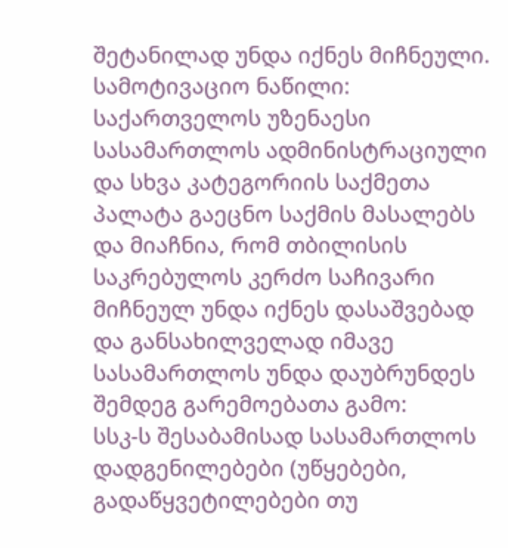შეტანილად უნდა იქნეს მიჩნეული.
სამოტივაციო ნაწილი:
საქართველოს უზენაესი სასამართლოს ადმინისტრაციული და სხვა კატეგორიის საქმეთა პალატა გაეცნო საქმის მასალებს და მიაჩნია, რომ თბილისის საკრებულოს კერძო საჩივარი მიჩნეულ უნდა იქნეს დასაშვებად და განსახილველად იმავე სასამართლოს უნდა დაუბრუნდეს შემდეგ გარემოებათა გამო:
სსკ-ს შესაბამისად სასამართლოს დადგენილებები (უწყებები, გადაწყვეტილებები თუ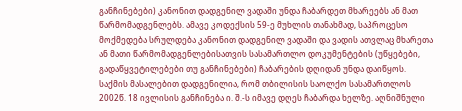განჩინებები) კანონით დადგენილ ვადაში უნდა ჩაბარდეთ მხარეებს ან მათ წარმომადგენლებს. ამავე კოდექსის 59-ე მუხლის თანახმად, საპროცესო მოქმედება სრულდება კანონით დადგენილ ვადაში და ვადის ათვლაც მხარეთა ან მათი წარმომადგენლებისათვის სასამართლო დოკუმენტების (უწყებები, გადაწყვეტილებები თუ განჩინებები) ჩაბარების დღიდან უნდა დაიწყოს.
საქმის მასალებით დადგენილია, რომ თბილისის საოლქო სასამართლოს 2002წ. 18 ივლისის განჩინება ი. შ.-ს იმავე დღეს ჩაბარდა ხელზე. აღნიშნული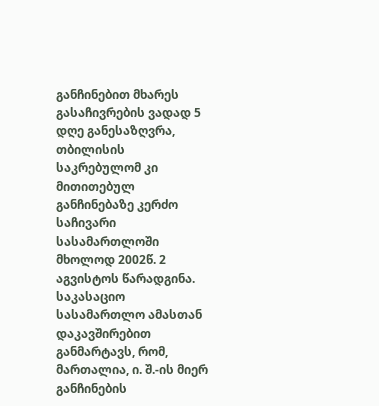განჩინებით მხარეს გასაჩივრების ვადად 5 დღე განესაზღვრა, თბილისის საკრებულომ კი მითითებულ განჩინებაზე კერძო საჩივარი სასამართლოში მხოლოდ 2002წ. 2 აგვისტოს წარადგინა. საკასაციო სასამართლო ამასთან დაკავშირებით განმარტავს, რომ, მართალია, ი. შ.-ის მიერ განჩინების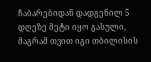ჩაბარებიდან დადგენილ 5 დღეზე მეტი იყო გასული, მაგრამ თვით იგი თბილისის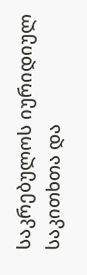საკრებულოს იურიდიულ საკითხთა და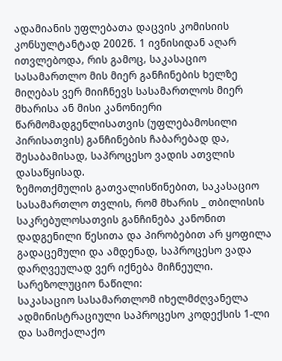ადამიანის უფლებათა დაცვის კომისიის კონსულტანტად 2002წ. 1 ივნისიდან აღარ ითვლებოდა, რის გამოც, საკასაციო სასამართლო მის მიერ განჩინების ხელზე მიღებას ვერ მიიჩნევს სასამართლოს მიერ მხარისა ან მისი კანონიერი წარმომადგენლისათვის (უფლებამოსილი პირისათვის) განჩინების ჩაბარებად და, შესაბამისად, საპროცესო ვადის ათვლის დასაწყისად.
ზემოთქმულის გათვალისწინებით, საკასაციო სასამართლო თვლის, რომ მხარის _ თბილისის საკრებულოსათვის განჩინება კანონით დადგენილი წესითა და პირობებით არ ყოფილა გადაცემული და ამდენად, საპროცესო ვადა დარღვეულად ვერ იქნება მიჩნეული.
სარეზოლუციო ნაწილი:
საკასაციო სასამართლომ იხელმძღვანელა ადმინისტრაციული საპროცესო კოდექსის 1-ლი და სამოქალაქო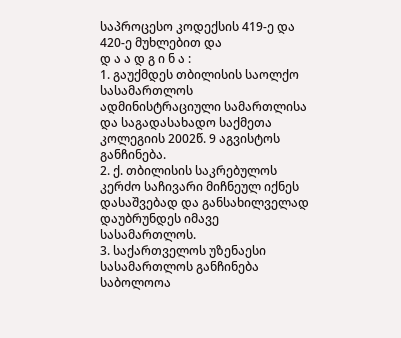საპროცესო კოდექსის 419-ე და 420-ე მუხლებით და
დ ა ა დ გ ი ნ ა :
1. გაუქმდეს თბილისის საოლქო სასამართლოს ადმინისტრაციული სამართლისა და საგადასახადო საქმეთა კოლეგიის 2002წ. 9 აგვისტოს განჩინება.
2. ქ. თბილისის საკრებულოს კერძო საჩივარი მიჩნეულ იქნეს დასაშვებად და განსახილველად დაუბრუნდეს იმავე სასამართლოს.
3. საქართველოს უზენაესი სასამართლოს განჩინება საბოლოოა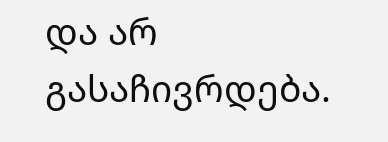და არ გასაჩივრდება.